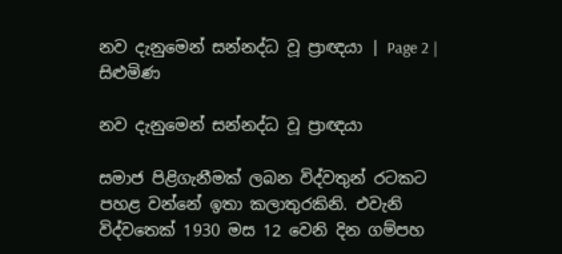නව දැනුමෙන් සන්නද්ධ වූ ප්‍රාඥයා | Page 2 | සිළුමිණ

නව දැනුමෙන් සන්නද්ධ වූ ප්‍රාඥයා

සමාජ පිළිගැනීමක් ලබන විද්වතුන් රටකට පහළ වන්නේ ඉතා කලාතුරකිනි. එවැනි විද්වතෙක් 1930 මස 12 වෙනි දින ගම්පහ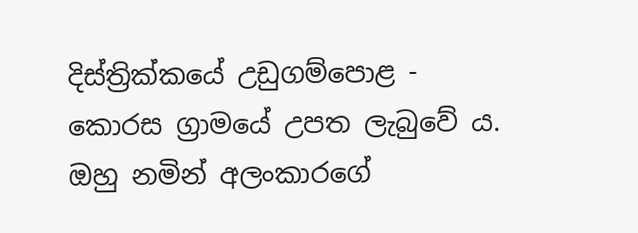දිස්ත්‍රික්කයේ උඩුගම්පොළ - කොරස ග්‍රාමයේ උපත ලැබුවේ ය. ඔහු නමින් අලංකාරගේ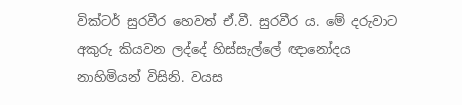වික්ටර් සුරවීර හෙවත් ඒ.වී. සුරවීර ය. මේ දරුවාට අකුරු කියවන ලද්දේ හිස්සැල්ලේ ඥානෝදය නාහිමියන් විසිනි. වයස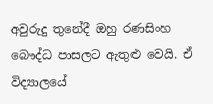අවුරුදු තුනේදී ඔහු රණසිංහ බෞද්ධ පාසලට ඇතුළු වෙයි. ඒ විද්‍යාලයේ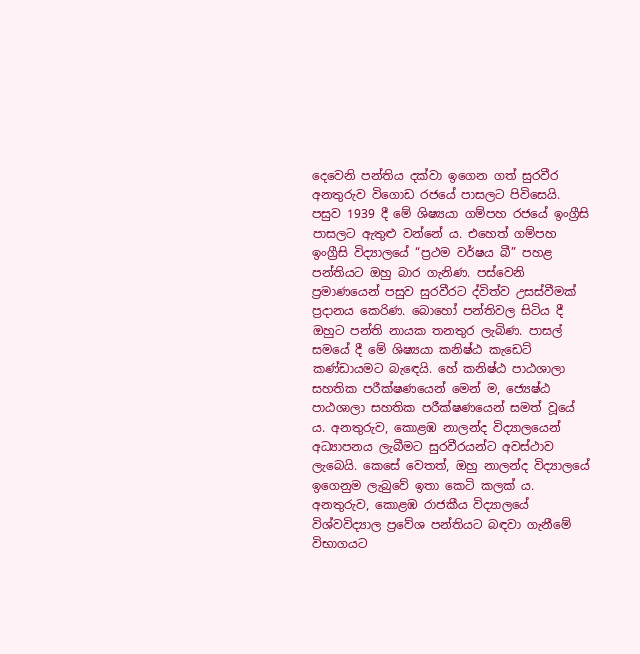දෙවෙනි පන්තිය දක්වා ඉගෙන ගත් සුරවීර අනතුරුව විගොඩ රජයේ පාසලට පිවිසෙයි. පසුව 1939 දී මේ ශිෂ්‍යයා ගම්පහ රජයේ ඉංග්‍රීසි පාසලට ඇතුළු වන්නේ ය. එහෙත් ගම්පහ ඉංග්‍රීසි විද්‍යාලයේ “ප්‍රථම වර්ෂය බී” පහළ පන්තියට ඔහු බාර ගැනිණ. පස්වෙනි ප්‍රමාණයෙන් පසුව සුරවීරට ද්විත්ව උසස්වීමක් ප්‍රදානය කෙරිණ. බොහෝ පන්තිවල සිටිය දී ඔහුට පන්ති නායක තනතුර ලැබිණ. පාසල් සමයේ දී මේ ශිෂ්‍යයා කනිෂ්ඨ කැඩෙට් කණ්ඩායමට බැඳෙයි. හේ කනිෂ්ඨ පාඨශාලා සහතික පරීක්ෂණයෙන් මෙන් ම, ජ්‍යෙෂ්ඨ පාඨශාලා සහතික පරීක්ෂණයෙන් සමත් වූයේ ය. අනතුරුව, කොළඹ නාලන්ද විද්‍යාලයෙන් අධ්‍යාපනය ලැබීමට සුරවීරයන්ට අවස්ථාව ලැබෙයි. කෙසේ වෙතත්, ඔහු නාලන්ද විද්‍යාලයේ ඉගෙනුම ලැබුවේ ඉතා කෙටි කලක් ය. අනතුරුව, කොළඹ රාජකීය විද්‍යාලයේ විශ්වවිද්‍යාල ප්‍රවේශ පන්තියට බඳවා ගැනීමේ විභාගයට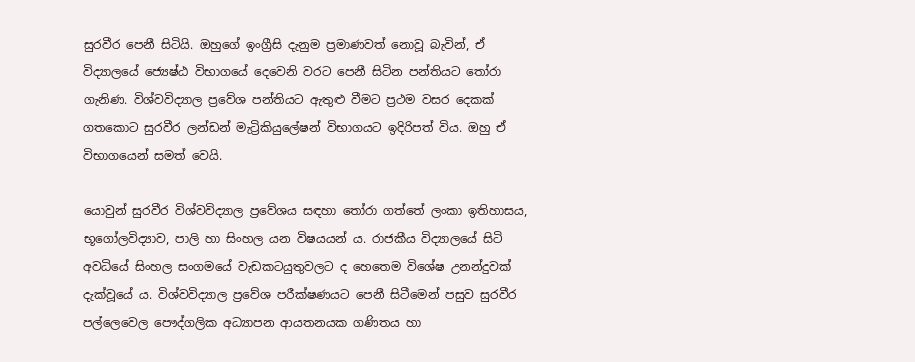සුරවීර පෙනී සිටියි. ඔහුගේ ඉංග්‍රීසි දැනුම ප්‍රමාණවත් නොවූ බැවින්, ඒ විද්‍යාලයේ ජ්‍යෙෂ්ඨ විභාගයේ දෙවෙනි වරට පෙනී සිටින පන්තියට තෝරා ගැනිණ. විශ්වවිද්‍යාල ප්‍රවේශ පන්තියට ඇතුළු වීමට ප්‍රථම වසර දෙකක් ගතකොට සුරවීර ලන්ඩන් මැට්‍රිකියුලේෂන් විභාගයට ඉදිරිපත් විය. ඔහු ඒ විභාගයෙන් සමත් වෙයි.

යොවුන් සුරවීර විශ්වවිද්‍යාල ප්‍රවේශය සඳහා තෝරා ගත්තේ ලංකා ඉතිහාසය, භූගෝලවිද්‍යාව, පාලි හා සිංහල යන විෂයයන් ය. රාජකීය විද්‍යාලයේ සිටි අවධියේ සිංහල සංගමයේ වැඩකටයුතුවලට ද හෙතෙම විශේෂ උනන්දුවක් දැක්වූයේ ය. විශ්වවිද්‍යාල ප්‍රවේශ පරීක්ෂණයට පෙනී සිටීමෙන් පසුව සුරවීර පල්ලෙවෙල පෞද්ගලික අධ්‍යාපන ආයතනයක ගණිතය හා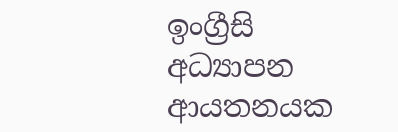ඉංග්‍රීසි අධ්‍යාපන ආයතනයක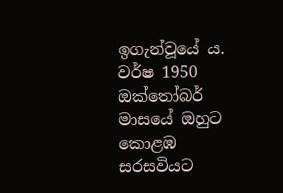ඉගැන්වූයේ ය. වර්ෂ 1950 ඔක්තෝබර් මාසයේ ඔහුට කොළඹ සරසවියට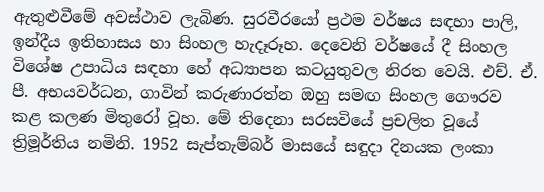ඇතුළුවීමේ අවස්ථාව ලැබිණ. සුරවීරයෝ ප්‍රථම වර්ෂය සඳහා පාලි, ඉන්දීය ඉතිහාසය හා සිංහල හැදෑරූහ. දෙවෙනි වර්ෂයේ දී සිංහල විශේෂ උපාධිය සඳහා හේ අධ්‍යාපන කටයුතුවල නිරත වෙයි. එච්. ඒ. පී. අභයවර්ධන, ගාවින් කරුණාරත්න ඔහු සමඟ සිංහල‍ ගෞරව කළ කලණ මිතුරෝ වූහ. මේ තිදෙනා සරසවියේ ප්‍රචලිත වූයේ ත්‍රිමූර්තිය නමිනි. 1952 සැප්තැම්බර් මාසයේ සඳුදා දිනයක ලංකා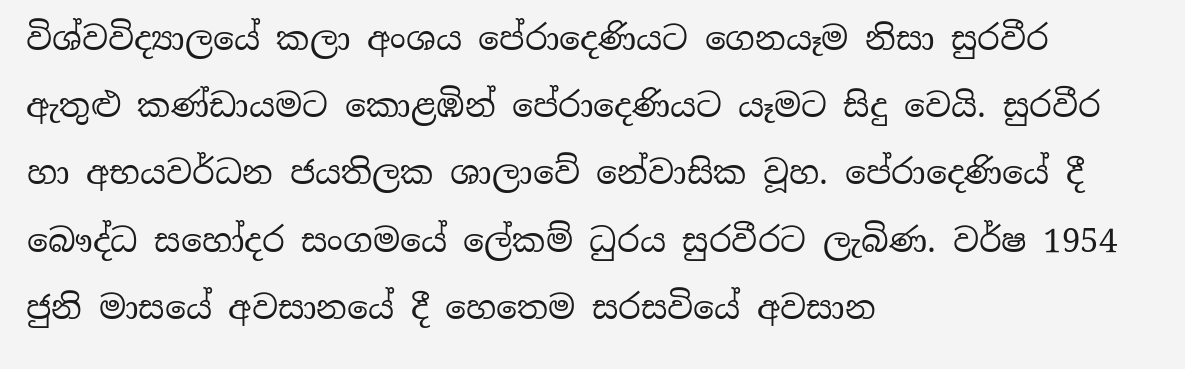විශ්වවිද්‍යාලයේ කලා අංශය පේරාදෙණියට ගෙනයෑම නිසා සුරවීර ඇතුළු කණ්ඩායමට කොළඹින් පේරාදෙණියට යෑමට සිදු වෙයි. සුරවීර හා අභයවර්ධන ජයතිලක ශාලාවේ නේවාසික වූහ. පේරාදෙණියේ දී බෞද්ධ සහෝදර සංගමයේ ලේකම් ධුරය සුරවීරට ලැබිණ. වර්ෂ 1954 ජුනි මාසයේ අවසානයේ දී හෙතෙම සරසවියේ අවසාන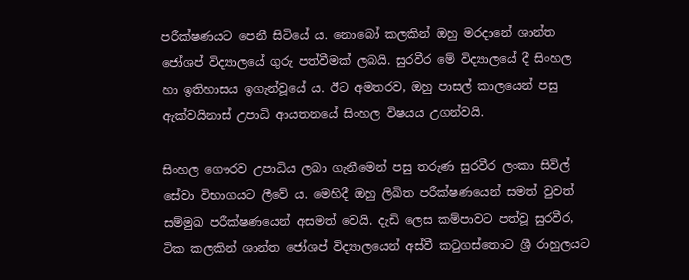පරීක්ෂණයට පෙනී සිටියේ ය. නොබෝ කලකින් ඔහු මරදානේ ශාන්ත ජෝශප් විද්‍යාලයේ ගුරු පත්වීමක් ලබයි. සුරවීර මේ විද්‍යාලයේ දී සිංහල හා ඉතිහාසය ඉගැන්වූයේ ය. ඊට අමතරව, ඔහු පාසල් කාලයෙන් පසු ඇක්වයිනාස් උපාධි ආයතනයේ සිංහල විෂයය උගන්වයි.

සිංහල ගෞරව උපාධිය ලබා ගැනීමෙන් පසු තරුණ සුරවීර ලංකා සිවිල් සේවා විභාගයට ලීවේ ය. මෙහිදී ඔහු ලිඛිත පරීක්ෂණයෙන් සමත් වුවත් සම්මුඛ පරීක්ෂණයෙන් අසමත් වෙයි. දැඩි ලෙස කම්පාවට පත්වූ සුරවීර, ටික කලකින් ශාන්ත ජෝශප් විද්‍යාලයෙන් අස්වී කටුගස්තොට ශ්‍රී රාහුලයට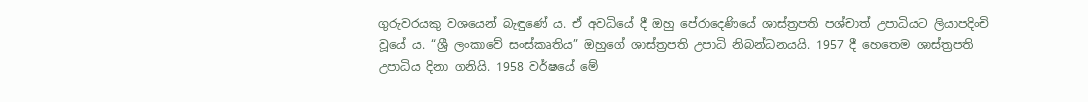ගුරුවරයකු වශයෙන් බැඳුණේ ය. ඒ අවධියේ දී ඔහු පේරාදෙණියේ ශාස්ත්‍රපති පශ්චාත් උපාධියට ලියාපදිංචි වූයේ ය. “ශ්‍රී ලංකාවේ සංස්කෘතිය” ඔහුගේ ශාස්ත්‍රපති උපාධි නිබන්ධනයයි. 1957 දී හෙතෙම ශාස්ත්‍රපති උපාධිය දිනා ගනියි. 1958 වර්ෂයේ මේ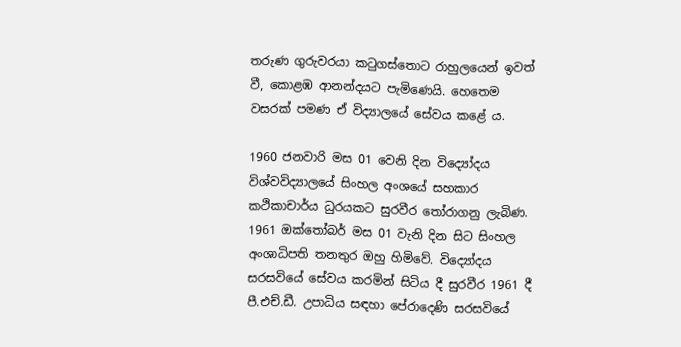තරුණ ගුරුවරයා කටුගස්තොට රාහුලයෙන් ඉවත් වී, කොළඹ ආනන්දයට පැමිණෙයි. හෙතෙම වසරක් පමණ ඒ විද්‍යාලයේ සේවය කළේ ය.

1960 ජනවාරි මස 01 වෙනි දින විද්‍යෝදය විශ්වවිද්‍යාලයේ සිංහල අංශයේ සහකාර කථිකාචාර්ය ධුරයකට සුරවීර තෝරාගනු ලැබිණ. 1961 ඔක්තෝබර් මස 01 වැනි දින සිට සිංහල අංශාධිපති තනතුර ඔහු හිමිවේ. විද්‍යෝදය සරසවියේ සේවය කරමින් සිටිය දී සුරවීර 1961 දී පී.එච්.ඩී. උපාධිය සඳහා පේරාදෙණි සරසවියේ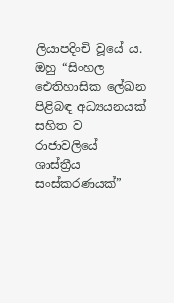ලියාපදිංචි වූයේ ය. ඔහු “සිංහල ඓතිහාසික ලේඛන පිළිබඳ අධ්‍යයනයක් සහිත ව රාජාවලියේ ශාස්ත්‍රීය සංස්කරණයක්”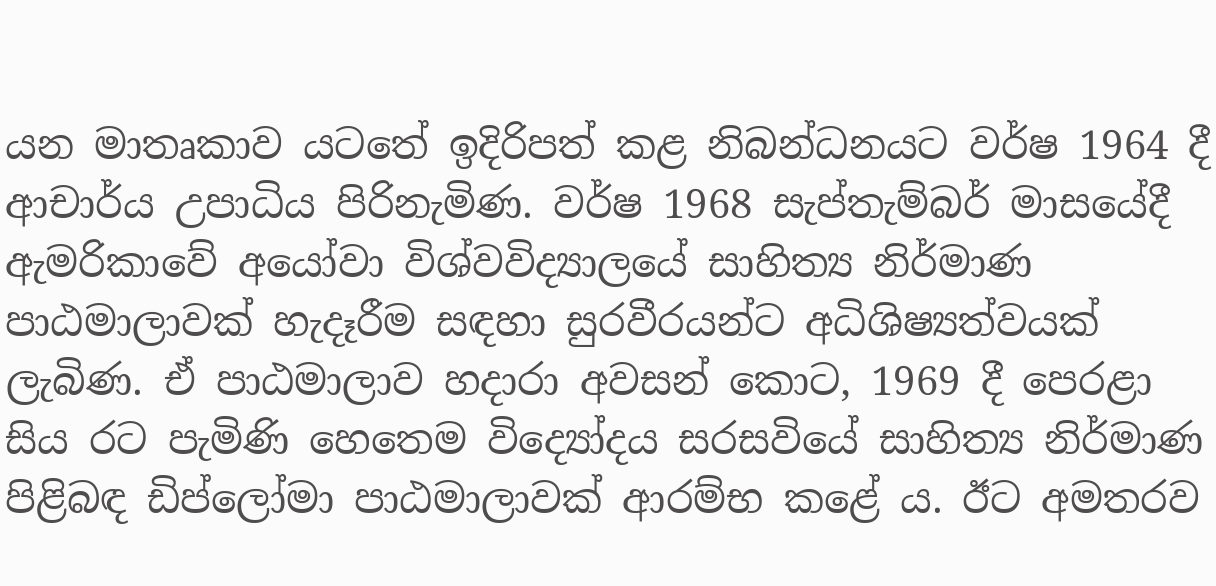යන මාතෘකාව යටතේ ඉදිරිපත් කළ නිබන්ධනයට වර්ෂ 1964 දී ආචාර්ය උපාධිය පිරිනැමිණ. වර්ෂ 1968 සැප්තැම්බර් මාසයේදී ඇමරිකාවේ අයෝවා විශ්වවිද්‍යාලයේ සාහිත්‍ය නිර්මාණ පාඨමාලාවක් හැදෑරීම සඳහා සුරවීරයන්ට අධිශිෂ්‍යත්වයක් ලැබිණ. ඒ පාඨමාලාව හදාරා අවසන් කොට, 1969 දී පෙරළා සිය රට පැමිණි හෙතෙම විද්‍යෝදය සරසවියේ සාහිත්‍ය නිර්මාණ පිළිබඳ ඩිප්ලෝමා පාඨමාලාවක් ආරම්භ කළේ ය. ඊට අමතරව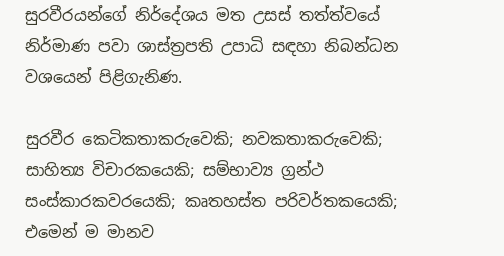සුරවීරයන්ගේ නිර්දේශය මත උසස් තත්ත්වයේ නිර්මාණ පවා ශාස්ත්‍රපති උපාධි සඳහා නිබන්ධන වශයෙන් පිළිගැනිණ.

සුරවීර කෙටිකතාකරුවෙකි; නවකතාකරුවෙකි; සාහිත්‍ය විචාරකයෙකි; සම්භාව්‍ය ග්‍රන්ථ සංස්කාරකවරයෙකි; කෘතහස්ත පරිවර්තකයෙකි; එමෙන් ම මානව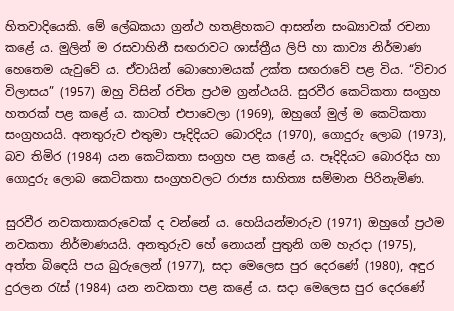හිතවාදියෙකි. මේ ලේඛකයා ග්‍රන්ථ හතළිහකට ආසන්න සංඛ්‍යාවක් රචනා කළේ ය. මුලින් ම රසවාහිනී සඟරාවට ශාස්ත්‍රීය ලිපි හා කාව්‍ය නිර්මාණ හෙතෙම යැවුවේ ය. ඒවායින් බොහොමයක් උක්ත සඟරාවේ පළ විය. “විචාර විලාසය” (1957) ඔහු විසින් රචිත ප්‍රථම ග්‍රන්ථයයි. සුරවීර කෙටිකතා සංග්‍රහ හතරක් පළ කළේ ය. කාටත් එපාවෙලා (1969), ඔහුගේ මුල් ම කෙටිකතා සංග්‍රහයයි. අනතුරුව එතුමා පෑදිදියට බොරදිය (1970), ගොදුරු ලොබ (1973), බව තිමිර (1984) යන කෙටිකතා සංග්‍රහ පළ කළේ ය. පෑදිදියට බොරදිය හා ගොදුරු ලොබ කෙටිකතා සංග්‍රහවලට රාජ්‍ය සාහිත්‍ය සම්මාන පිරිනැමිණ.

සුරවීර නවකතාකරුවෙක් ද වන්නේ ය. හෙයියන්මාරුව (1971) ඔහුගේ ප්‍රථම නවකතා නිර්මාණයයි. අනතුරුව හේ නොයන් පුතුනි ගම හැරදා (1975), අත්ත බිඳෙයි පය බුරුලෙන් (1977), සදා මෙලෙස පුර දෙරණේ (1980), අඳුර දුරලන රැස් (1984) යන නවකතා පළ කළේ ය. සදා මෙලෙස පුර දෙරණේ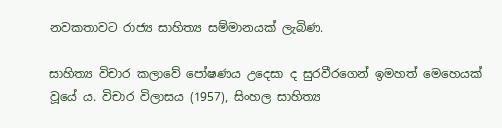නවකතාවට රාජ්‍ය සාහිත්‍ය සම්මානයක් ලැබිණ.

සාහිත්‍ය විචාර කලාවේ පෝෂණය උදෙසා ද සුරවීරගෙන් ඉමහත් මෙහෙයක් වූයේ ය. විචාර විලාසය (1957), සිංහල සාහිත්‍ය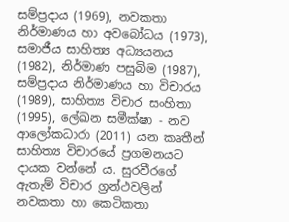සම්ප්‍රදාය (1969), නවකතා නිර්මාණය හා අවබෝධය (1973), සමාජීය සාහිත්‍ය අධ්‍යයනය (1982), නිර්මාණ පසුබිම (1987), සම්ප්‍රදාය නිර්මාණය හා විචාරය (1989), සාහිත්‍ය විචාර සංහිතා (1995), ලේඛන සමීක්ෂා - නව ආලෝකධාරා (2011) යන කෘතීන් සාහිත්‍ය විචාරයේ ප්‍රගමනයට දායක වන්නේ ය. සුරවීරගේ ඇතැම් විචාර ග්‍රන්ථවලින් නවකතා හා කෙටිකතා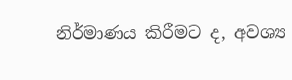නිර්මාණය කිරීමට ද, අවශ්‍ය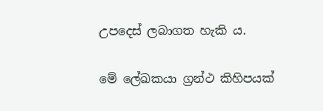උපදෙස් ලබාගත හැකි ය.

මේ ලේඛකයා ග්‍රන්ථ කිහිපයක්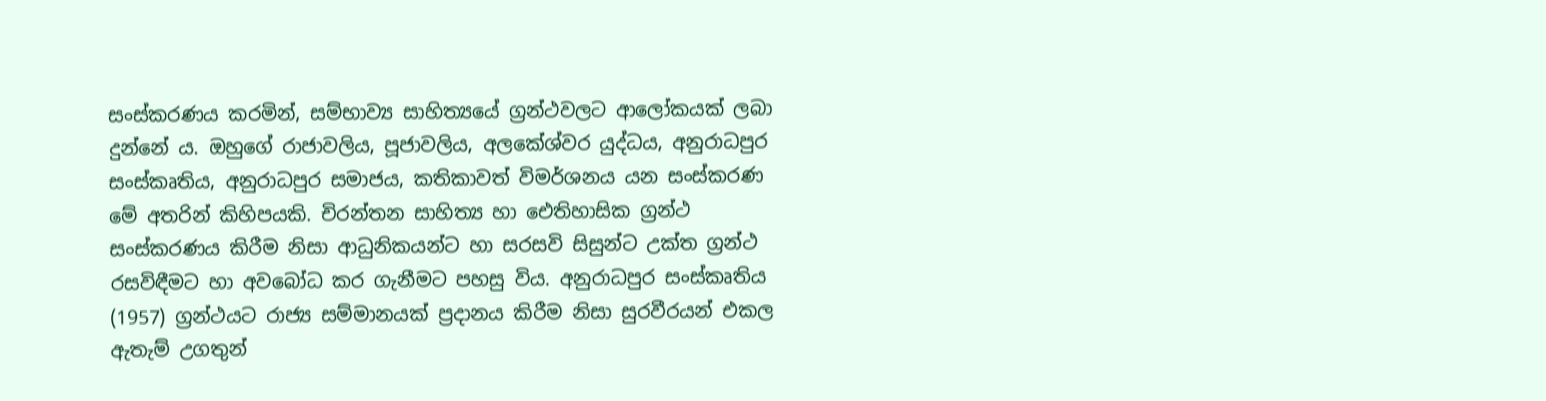සංස්කරණය කරමින්, සම්භාව්‍ය සාහිත්‍යයේ ග්‍රන්ථවලට ආලෝකයක් ලබා දුන්නේ ය. ඔහුගේ රාජාවලිය, පූජාවලිය, අලකේශ්වර යුද්ධය, අනුරාධපුර සංස්කෘතිය, අනුරාධපුර සමාජය, කතිකාවත් විමර්ශනය යන සංස්කරණ මේ අතරින් කිහිපයකි. චිරන්තන සාහිත්‍ය හා ඓතිහාසික ග්‍රන්ථ සංස්කරණය කිරීම නිසා ආධුනිකයන්ට හා සරසවි සිසුන්ට උක්ත ග්‍රන්ථ රසවිඳීමට හා අවබෝධ කර ගැනීමට පහසු විය. අනුරාධපුර සංස්කෘතිය (1957) ග්‍රන්ථයට රාජ්‍ය සම්මානයක් ප්‍රදානය කිරීම නිසා සුරවීරයන් එකල ඇතැම් උගතුන්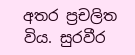අතර ප්‍රචලිත විය. සුරවීර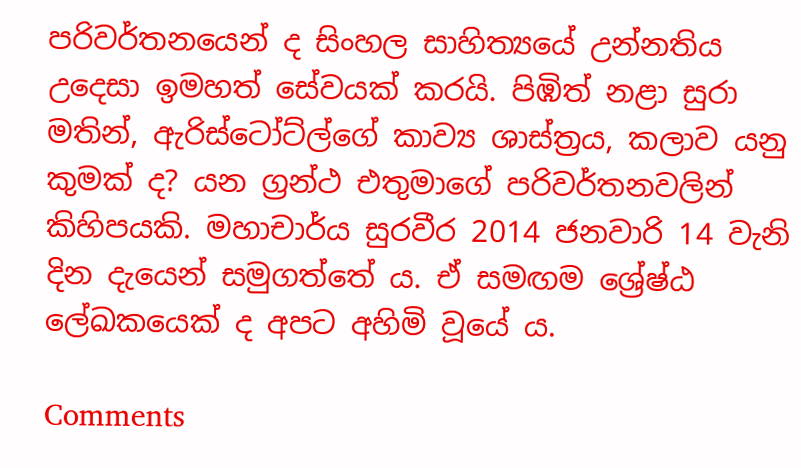පරිවර්තනයෙන් ද සිංහල සාහිත්‍යයේ උන්නතිය උදෙසා ඉමහත් සේවයක් කරයි. පිඹිත් නළා සුරා මතින්, ඇරිස්ටෝට්ල්ගේ කාව්‍ය ශාස්ත්‍රය, කලාව යනු කුමක් ද? යන ග්‍රන්ථ එතුමාගේ පරිවර්තනවලින් කිහිපයකි. මහාචාර්ය සුරවීර 2014 ජනවාරි 14 වැනි දින දැයෙන් සමුගත්තේ ය. ඒ සමඟම ශ්‍රේෂ්ඨ ලේඛකයෙක් ද අපට අහිමි වූයේ ය.

Comments